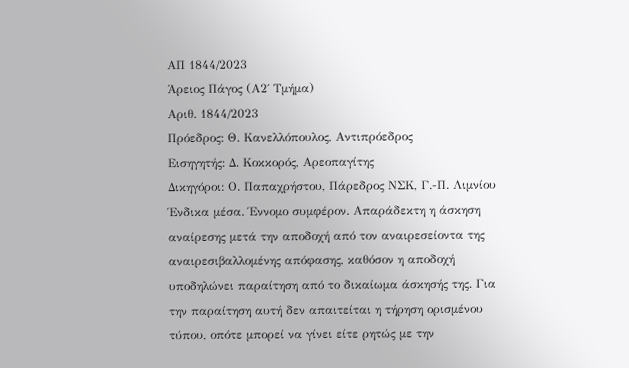ΑΠ 1844/2023
Άρειος Πάγος (Α2΄ Τμήμα)
Αριθ. 1844/2023
Πρόεδρος: Θ. Κανελλόπουλος, Αντιπρόεδρος
Εισηγητής: Δ. Κοκκορός, Αρεοπαγίτης
Δικηγόροι: Ο. Παπαχρήστου, Πάρεδρος ΝΣΚ, Γ.-Π. Λιμνίου
Ένδικα μέσα. Έννομο συμφέρον. Απαράδεκτη η άσκηση αναίρεσης μετά την αποδοχή από τον αναιρεσείοντα της αναιρεσιβαλλομένης απόφασης, καθόσον η αποδοχή υποδηλώνει παραίτηση από το δικαίωμα άσκησής της. Για την παραίτηση αυτή δεν απαιτείται η τήρηση ορισμένου τύπου, οπότε μπορεί να γίνει είτε ρητώς με την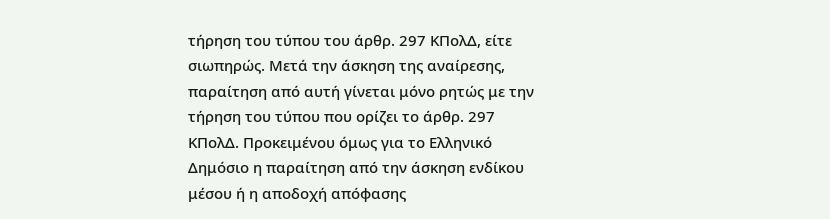τήρηση του τύπου του άρθρ. 297 ΚΠολΔ, είτε σιωπηρώς. Μετά την άσκηση της αναίρεσης, παραίτηση από αυτή γίνεται μόνο ρητώς με την τήρηση του τύπου που ορίζει το άρθρ. 297 ΚΠολΔ. Προκειμένου όμως για το Ελληνικό Δημόσιο η παραίτηση από την άσκηση ενδίκου μέσου ή η αποδοχή απόφασης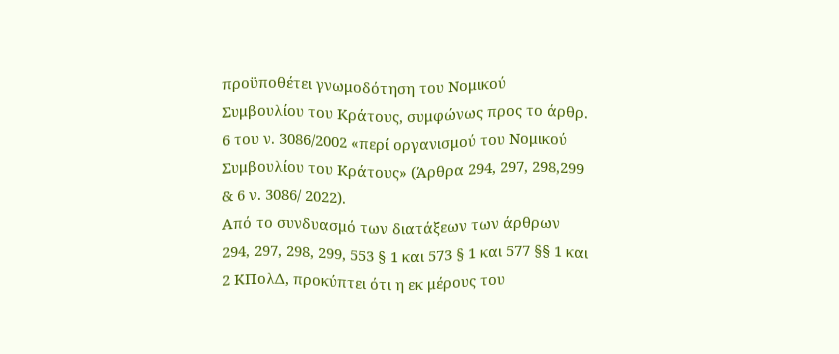προϋποθέτει γνωμοδότηση του Νομικού Συμβουλίου του Κράτους, συμφώνως προς το άρθρ. 6 του ν. 3086/2002 «περί οργανισμού του Νομικού Συμβουλίου του Κράτους» (Άρθρα 294, 297, 298,299 & 6 ν. 3086/ 2022).
Από το συνδυασμό των διατάξεων των άρθρων 294, 297, 298, 299, 553 § 1 και 573 § 1 και 577 §§ 1 και 2 ΚΠολΔ, προκύπτει ότι η εκ μέρους του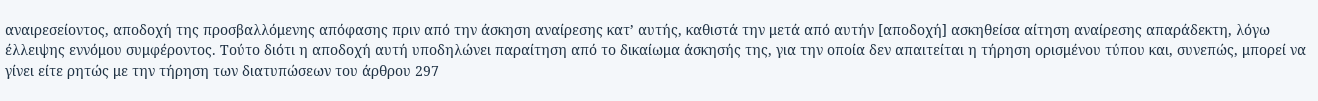αναιρεσείοντος, αποδοχή της προσβαλλόμενης απόφασης πριν από την άσκηση αναίρεσης κατ’ αυτής, καθιστά την μετά από αυτήν [αποδοχή] ασκηθείσα αίτηση αναίρεσης απαράδεκτη, λόγω έλλειψης εννόμου συμφέροντος. Τούτο διότι η αποδοχή αυτή υποδηλώνει παραίτηση από το δικαίωμα άσκησής της, για την οποία δεν απαιτείται η τήρηση ορισμένου τύπου και, συνεπώς, μπορεί να γίνει είτε ρητώς με την τήρηση των διατυπώσεων του άρθρου 297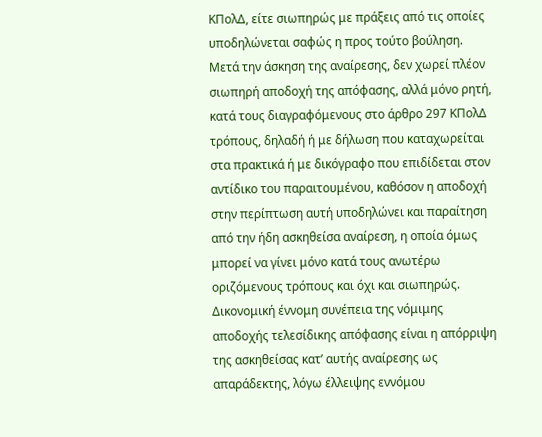ΚΠολΔ, είτε σιωπηρώς με πράξεις από τις οποίες υποδηλώνεται σαφώς η προς τούτο βούληση. Μετά την άσκηση της αναίρεσης, δεν χωρεί πλέον σιωπηρή αποδοχή της απόφασης, αλλά μόνο ρητή, κατά τους διαγραφόμενους στο άρθρο 297 ΚΠολΔ τρόπους, δηλαδή ή με δήλωση που καταχωρείται στα πρακτικά ή με δικόγραφο που επιδίδεται στον αντίδικο του παραιτουμένου, καθόσον η αποδοχή στην περίπτωση αυτή υποδηλώνει και παραίτηση από την ήδη ασκηθείσα αναίρεση, η οποία όμως μπορεί να γίνει μόνο κατά τους ανωτέρω οριζόμενους τρόπους και όχι και σιωπηρώς. Δικονομική έννομη συνέπεια της νόμιμης αποδοχής τελεσίδικης απόφασης είναι η απόρριψη της ασκηθείσας κατ’ αυτής αναίρεσης ως απαράδεκτης, λόγω έλλειψης εννόμου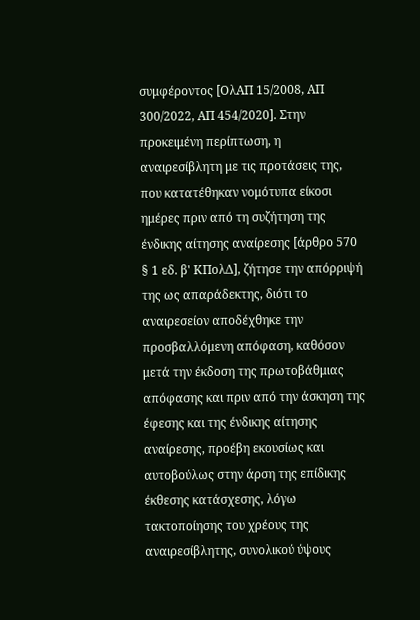συμφέροντος [ΟλΑΠ 15/2008, ΑΠ 300/2022, ΑΠ 454/2020]. Στην προκειμένη περίπτωση, η αναιρεσίβλητη με τις προτάσεις της, που κατατέθηκαν νομότυπα είκοσι ημέρες πριν από τη συζήτηση της ένδικης αίτησης αναίρεσης [άρθρο 570 § 1 εδ. β' ΚΠολΔ], ζήτησε την απόρριψή της ως απαράδεκτης, διότι το αναιρεσείον αποδέχθηκε την προσβαλλόμενη απόφαση, καθόσον μετά την έκδοση της πρωτοβάθμιας απόφασης και πριν από την άσκηση της έφεσης και της ένδικης αίτησης αναίρεσης, προέβη εκουσίως και αυτοβούλως στην άρση της επίδικης έκθεσης κατάσχεσης, λόγω τακτοποίησης του χρέους της αναιρεσίβλητης, συνολικού ύψους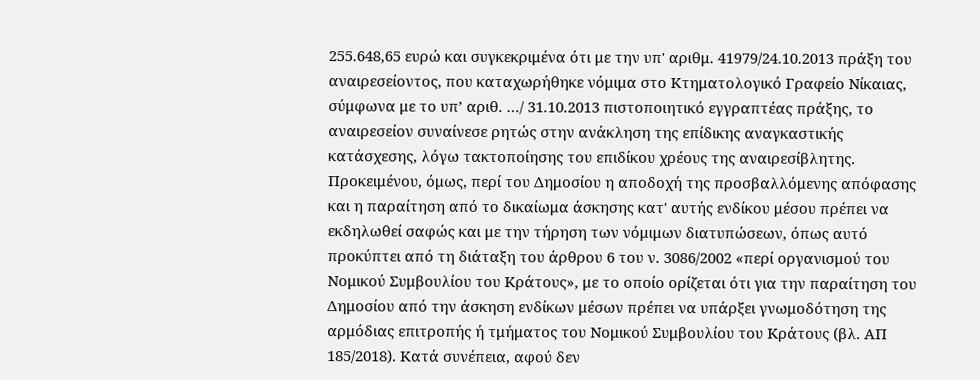255.648,65 ευρώ και συγκεκριμένα ότι με την υπ' αριθμ. 41979/24.10.2013 πράξη του αναιρεσείοντος, που καταχωρήθηκε νόμιμα στο Κτηματολογικό Γραφείο Νίκαιας, σύμφωνα με το υπ’ αριθ. …/ 31.10.2013 πιστοποιητικό εγγραπτέας πράξης, το αναιρεσείον συναίνεσε ρητώς στην ανάκληση της επίδικης αναγκαστικής κατάσχεσης, λόγω τακτοποίησης του επιδίκου χρέους της αναιρεσίβλητης. Προκειμένου, όμως, περί του Δημοσίου η αποδοχή της προσβαλλόμενης απόφασης και η παραίτηση από το δικαίωμα άσκησης κατ' αυτής ενδίκου μέσου πρέπει να εκδηλωθεί σαφώς και με την τήρηση των νόμιμων διατυπώσεων, όπως αυτό προκύπτει από τη διάταξη του άρθρου 6 του ν. 3086/2002 «περί οργανισμού του Νομικού Συμβουλίου του Κράτους», με το οποίο ορίζεται ότι για την παραίτηση του Δημοσίου από την άσκηση ενδίκων μέσων πρέπει να υπάρξει γνωμοδότηση της αρμόδιας επιτροπής ή τμήματος του Νομικού Συμβουλίου του Κράτους (βλ. ΑΠ 185/2018). Κατά συνέπεια, αφού δεν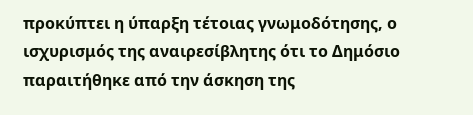προκύπτει η ύπαρξη τέτοιας γνωμοδότησης, ο ισχυρισμός της αναιρεσίβλητης ότι το Δημόσιο παραιτήθηκε από την άσκηση της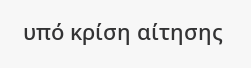υπό κρίση αίτησης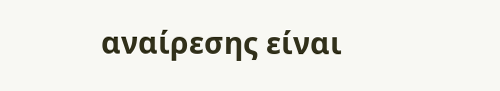αναίρεσης είναι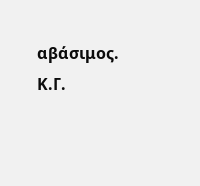αβάσιμος.
Κ.Γ.